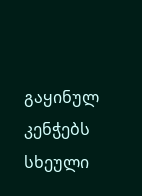გაყინულ კენჭებს სხეული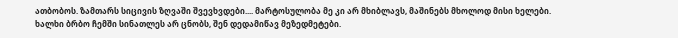ათბობოს. ზამთარს სიცივის ზღვაში შვევხვდები.... მარტოსულობა მე კი არ მხიბლავს, მაშინებს მხოლოდ მისი ხელები. ხალხი ბრბო ჩემში სინათლეს არ ცნობს, შენ დედამიწავ მეზედმეტები.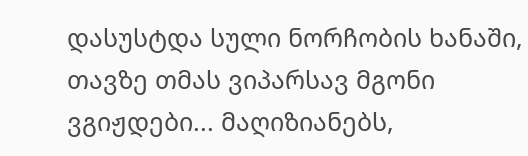დასუსტდა სული ნორჩობის ხანაში, თავზე თმას ვიპარსავ მგონი ვგიჟდები... მაღიზიანებს,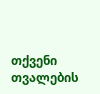თქვენი თვალების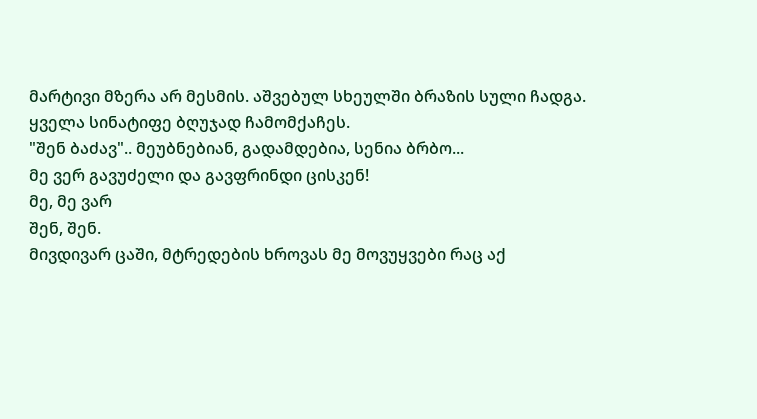მარტივი მზერა არ მესმის. აშვებულ სხეულში ბრაზის სული ჩადგა. ყველა სინატიფე ბღუჯად ჩამომქაჩეს.
"შენ ბაძავ".. მეუბნებიან, გადამდებია, სენია ბრბო...
მე ვერ გავუძელი და გავფრინდი ცისკენ!
მე, მე ვარ
შენ, შენ.
მივდივარ ცაში, მტრედების ხროვას მე მოვუყვები რაც აქ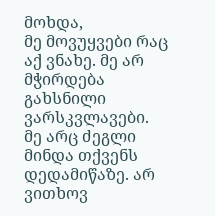მოხდა,
მე მოვუყვები რაც აქ ვნახე. მე არ მჭირდება გახსნილი ვარსკვლავები.
მე არც ძეგლი მინდა თქვენს დედამიწაზე. არ ვითხოვ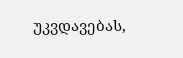უკვდავებას,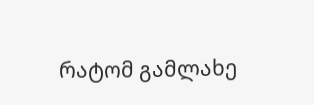რატომ გამლახე